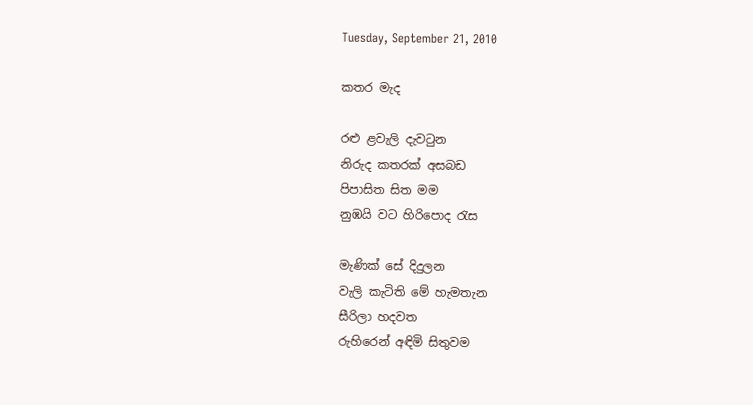Tuesday, September 21, 2010

කතර මැද

රළු ළවැලි දැවටුන
නිරුද කතරක් අසබඩ
පිපාසිත සිත මම
නුඹයි වට හිරිපොද රැස

මැණික් සේ දිදුලන
වැලි කැටිති මේ හැමතැන
සීරිලා හදවත
රුහිරෙන් අඳිමි සිතුවම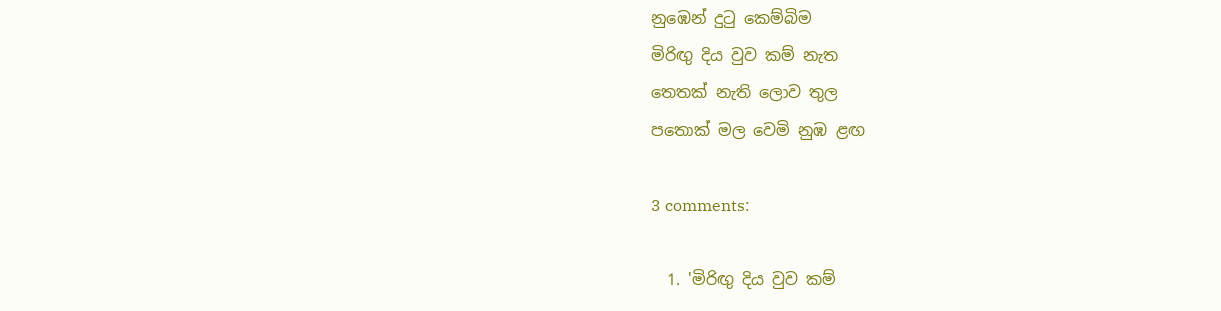නුඹෙන් දුටු කෙම්බිම
මිරිඟු දිය වුව කම් නැත
තෙතක් නැති ලොව තුල
පතොක් මල වෙමි නුඹ ළඟ

3 comments:

  1. 'මිරිඟු දිය වුව කම්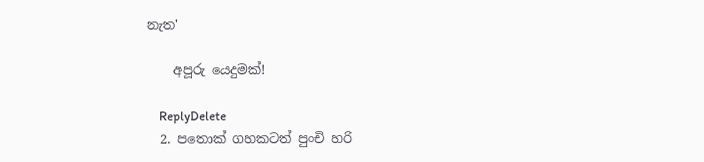නැත'

    අපූරු යෙදුමක්!

    ReplyDelete
  2. පතොක් ගහකටත් පුංචි හරි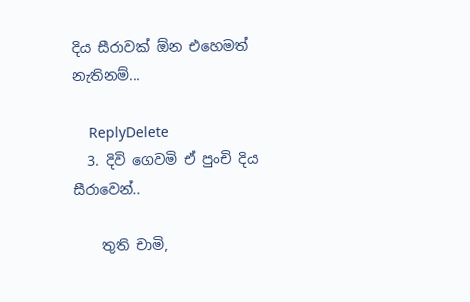දිය සීරාවක් ඕන එහෙමත් නැතිනම්...

    ReplyDelete
  3. දිවි ගෙවමි ඒ පුංචි දිය සීරාවෙන්..

    තුති චාමි,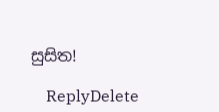සුසිත!

    ReplyDelete